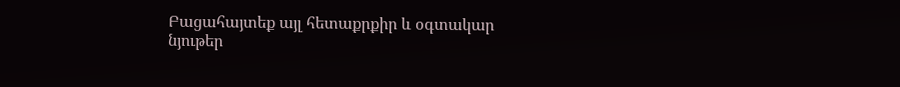Բացահայտեք այլ հետաքրքիր և օգտակար նյութեր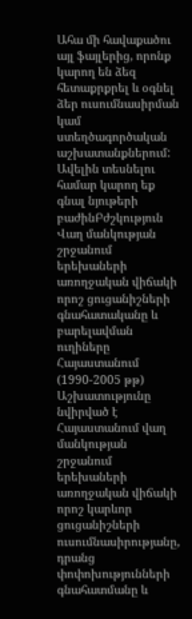Ահա մի հավաքածու այլ ֆայլերից, որոնք կարող են ձեզ հետաքրքրել և օգնել ձեր ուսումնասիրման կամ ստեղծագործական աշխատանքներում: Ավելին տեսնելու համար կարող եք գնալ նյութերի բաժինԲժշկություն
Վաղ մանկության շրջանում երեխաների առողջական վիճակի որոշ ցուցանիշների գնահատականը և բարելավման ուղիները Հայաստանում (1990-2005 թթ)
Աշխատությունը նվիրված է Հայաստանում վաղ մանկության շրջանում երեխաների առողջական վիճակի որոշ կարևոր ցուցանիշների ուսումնասիրությանը, դրանց փոփոխությունների գնահատմանը և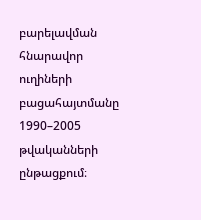բարելավման հնարավոր ուղիների բացահայտմանը 1990–2005 թվականների ընթացքում։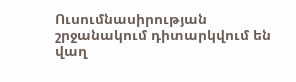Ուսումնասիրության շրջանակում դիտարկվում են վաղ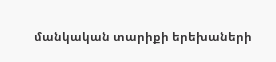մանկական տարիքի երեխաների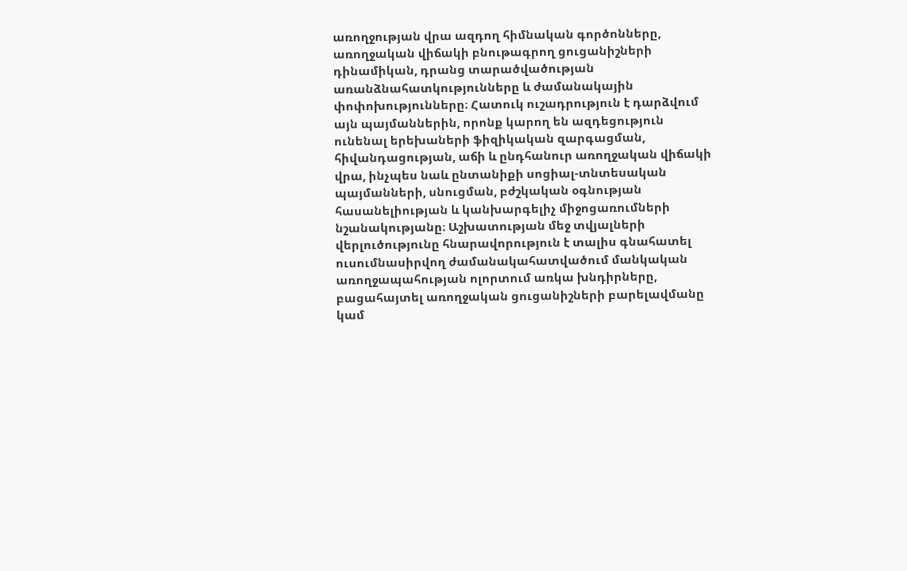առողջության վրա ազդող հիմնական գործոնները, առողջական վիճակի բնութագրող ցուցանիշների դինամիկան, դրանց տարածվածության առանձնահատկությունները և ժամանակային փոփոխությունները։ Հատուկ ուշադրություն է դարձվում այն պայմաններին, որոնք կարող են ազդեցություն ունենալ երեխաների ֆիզիկական զարգացման, հիվանդացության, աճի և ընդհանուր առողջական վիճակի վրա, ինչպես նաև ընտանիքի սոցիալ-տնտեսական պայմանների, սնուցման, բժշկական օգնության հասանելիության և կանխարգելիչ միջոցառումների նշանակությանը։ Աշխատության մեջ տվյալների վերլուծությունը հնարավորություն է տալիս գնահատել ուսումնասիրվող ժամանակահատվածում մանկական առողջապահության ոլորտում առկա խնդիրները, բացահայտել առողջական ցուցանիշների բարելավմանը կամ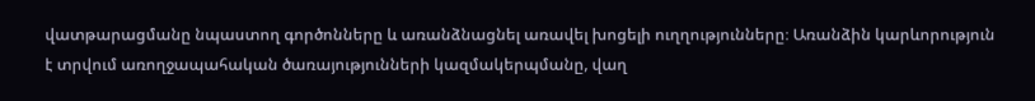վատթարացմանը նպաստող գործոնները և առանձնացնել առավել խոցելի ուղղությունները։ Առանձին կարևորություն է տրվում առողջապահական ծառայությունների կազմակերպմանը, վաղ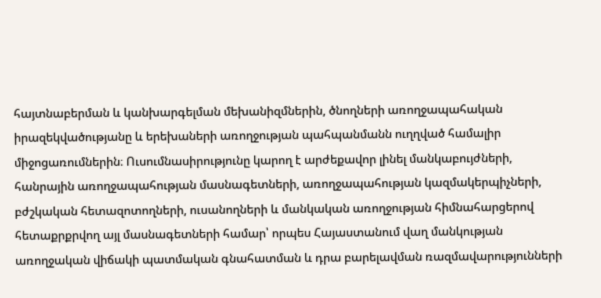հայտնաբերման և կանխարգելման մեխանիզմներին, ծնողների առողջապահական իրազեկվածությանը և երեխաների առողջության պահպանմանն ուղղված համալիր միջոցառումներին։ Ուսումնասիրությունը կարող է արժեքավոր լինել մանկաբույժների, հանրային առողջապահության մասնագետների, առողջապահության կազմակերպիչների, բժշկական հետազոտողների, ուսանողների և մանկական առողջության հիմնահարցերով հետաքրքրվող այլ մասնագետների համար՝ որպես Հայաստանում վաղ մանկության առողջական վիճակի պատմական գնահատման և դրա բարելավման ռազմավարությունների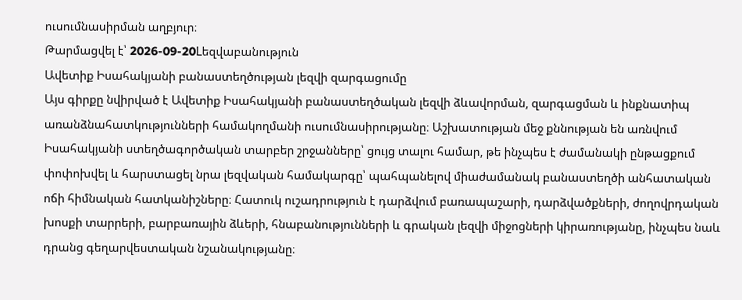ուսումնասիրման աղբյուր։
Թարմացվել է՝ 2026-09-20Lեզվաբանություն
Ավետիք Իսահակյանի բանաստեղծության լեզվի զարգացումը
Այս գիրքը նվիրված է Ավետիք Իսահակյանի բանաստեղծական լեզվի ձևավորման, զարգացման և ինքնատիպ առանձնահատկությունների համակողմանի ուսումնասիրությանը։ Աշխատության մեջ քննության են առնվում Իսահակյանի ստեղծագործական տարբեր շրջանները՝ ցույց տալու համար, թե ինչպես է ժամանակի ընթացքում փոփոխվել և հարստացել նրա լեզվական համակարգը՝ պահպանելով միաժամանակ բանաստեղծի անհատական ոճի հիմնական հատկանիշները։ Հատուկ ուշադրություն է դարձվում բառապաշարի, դարձվածքների, ժողովրդական խոսքի տարրերի, բարբառային ձևերի, հնաբանությունների և գրական լեզվի միջոցների կիրառությանը, ինչպես նաև դրանց գեղարվեստական նշանակությանը։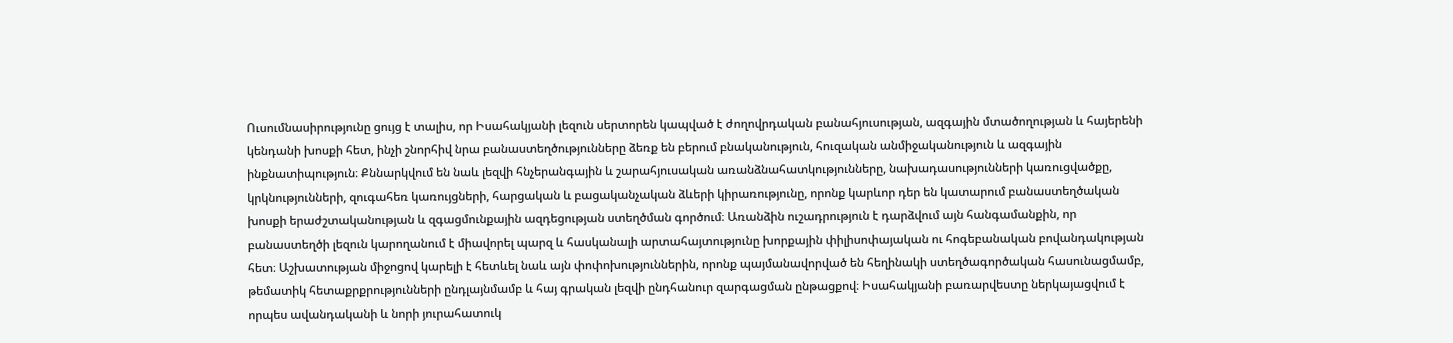Ուսումնասիրությունը ցույց է տալիս, որ Իսահակյանի լեզուն սերտորեն կապված է ժողովրդական բանահյուսության, ազգային մտածողության և հայերենի կենդանի խոսքի հետ, ինչի շնորհիվ նրա բանաստեղծությունները ձեռք են բերում բնականություն, հուզական անմիջականություն և ազգային ինքնատիպություն։ Քննարկվում են նաև լեզվի հնչերանգային և շարահյուսական առանձնահատկությունները, նախադասությունների կառուցվածքը, կրկնությունների, զուգահեռ կառույցների, հարցական և բացականչական ձևերի կիրառությունը, որոնք կարևոր դեր են կատարում բանաստեղծական խոսքի երաժշտականության և զգացմունքային ազդեցության ստեղծման գործում։ Առանձին ուշադրություն է դարձվում այն հանգամանքին, որ բանաստեղծի լեզուն կարողանում է միավորել պարզ և հասկանալի արտահայտությունը խորքային փիլիսոփայական ու հոգեբանական բովանդակության հետ։ Աշխատության միջոցով կարելի է հետևել նաև այն փոփոխություններին, որոնք պայմանավորված են հեղինակի ստեղծագործական հասունացմամբ, թեմատիկ հետաքրքրությունների ընդլայնմամբ և հայ գրական լեզվի ընդհանուր զարգացման ընթացքով։ Իսահակյանի բառարվեստը ներկայացվում է որպես ավանդականի և նորի յուրահատուկ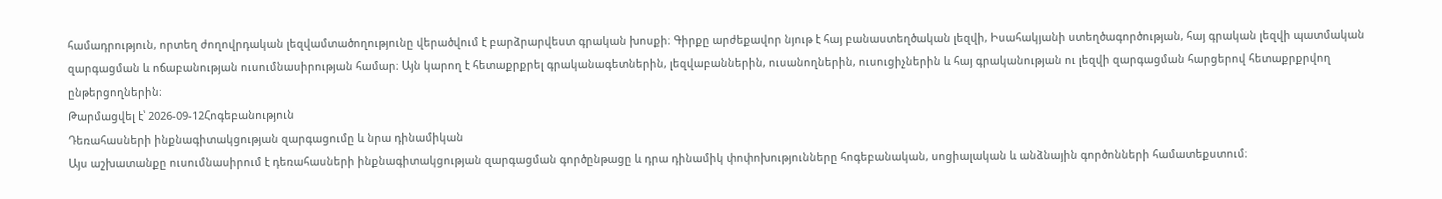համադրություն, որտեղ ժողովրդական լեզվամտածողությունը վերածվում է բարձրարվեստ գրական խոսքի։ Գիրքը արժեքավոր նյութ է հայ բանաստեղծական լեզվի, Իսահակյանի ստեղծագործության, հայ գրական լեզվի պատմական զարգացման և ոճաբանության ուսումնասիրության համար։ Այն կարող է հետաքրքրել գրականագետներին, լեզվաբաններին, ուսանողներին, ուսուցիչներին և հայ գրականության ու լեզվի զարգացման հարցերով հետաքրքրվող ընթերցողներին։
Թարմացվել է՝ 2026-09-12Հոգեբանություն
Դեռահասների ինքնագիտակցության զարգացումը և նրա դինամիկան
Այս աշխատանքը ուսումնասիրում է դեռահասների ինքնագիտակցության զարգացման գործընթացը և դրա դինամիկ փոփոխությունները հոգեբանական, սոցիալական և անձնային գործոնների համատեքստում։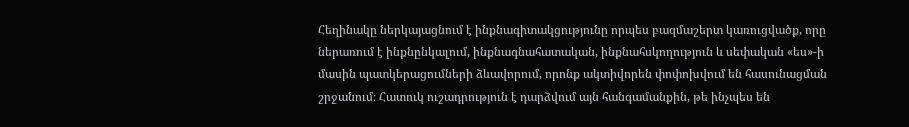Հեղինակը ներկայացնում է ինքնագիտակցությունը որպես բազմաշերտ կառուցվածք, որը ներառում է ինքնընկալում, ինքնագնահատական, ինքնահսկողություն և սեփական «ես»-ի մասին պատկերացումների ձևավորում, որոնք ակտիվորեն փոփոխվում են հասունացման շրջանում։ Հատուկ ուշադրություն է դարձվում այն հանգամանքին, թե ինչպես են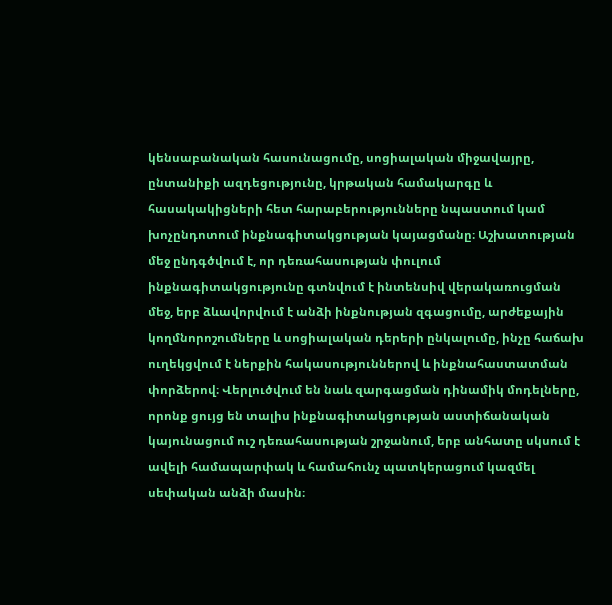կենսաբանական հասունացումը, սոցիալական միջավայրը, ընտանիքի ազդեցությունը, կրթական համակարգը և հասակակիցների հետ հարաբերությունները նպաստում կամ խոչընդոտում ինքնագիտակցության կայացմանը։ Աշխատության մեջ ընդգծվում է, որ դեռահասության փուլում ինքնագիտակցությունը գտնվում է ինտենսիվ վերակառուցման մեջ, երբ ձևավորվում է անձի ինքնության զգացումը, արժեքային կողմնորոշումները և սոցիալական դերերի ընկալումը, ինչը հաճախ ուղեկցվում է ներքին հակասություններով և ինքնահաստատման փորձերով։ Վերլուծվում են նաև զարգացման դինամիկ մոդելները, որոնք ցույց են տալիս ինքնագիտակցության աստիճանական կայունացում ուշ դեռահասության շրջանում, երբ անհատը սկսում է ավելի համապարփակ և համահունչ պատկերացում կազմել սեփական անձի մասին։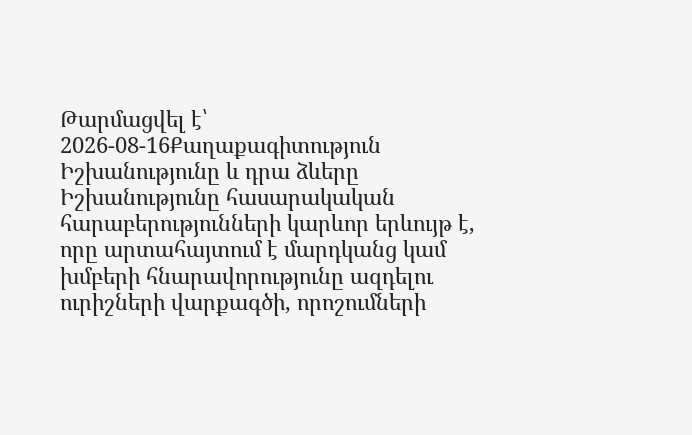Թարմացվել է՝ 2026-08-16Քաղաքագիտություն
Իշխանությունը և դրա ձևերը
Իշխանությունը հասարակական հարաբերությունների կարևոր երևույթ է, որը արտահայտում է մարդկանց կամ խմբերի հնարավորությունը ազդելու ուրիշների վարքագծի, որոշումների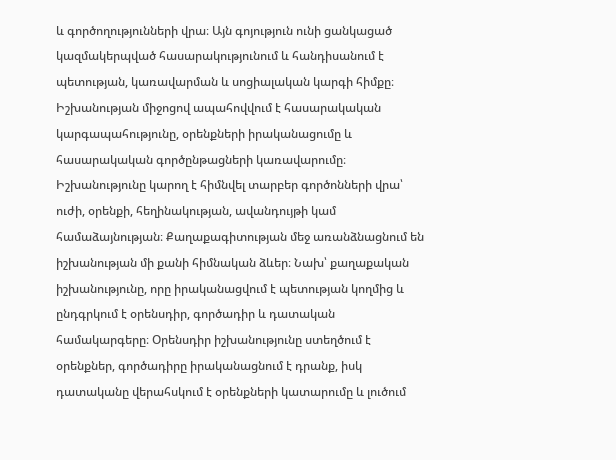և գործողությունների վրա։ Այն գոյություն ունի ցանկացած կազմակերպված հասարակությունում և հանդիսանում է պետության, կառավարման և սոցիալական կարգի հիմքը։ Իշխանության միջոցով ապահովվում է հասարակական կարգապահությունը, օրենքների իրականացումը և հասարակական գործընթացների կառավարումը։ Իշխանությունը կարող է հիմնվել տարբեր գործոնների վրա՝ ուժի, օրենքի, հեղինակության, ավանդույթի կամ համաձայնության։ Քաղաքագիտության մեջ առանձնացնում են իշխանության մի քանի հիմնական ձևեր։ Նախ՝ քաղաքական իշխանությունը, որը իրականացվում է պետության կողմից և ընդգրկում է օրենսդիր, գործադիր և դատական համակարգերը։ Օրենսդիր իշխանությունը ստեղծում է օրենքներ, գործադիրը իրականացնում է դրանք, իսկ դատականը վերահսկում է օրենքների կատարումը և լուծում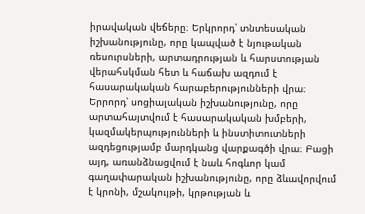իրավական վեճերը։ Երկրորդ՝ տնտեսական իշխանությունը, որը կապված է նյութական ռեսուրսների, արտադրության և հարստության վերահսկման հետ և հաճախ ազդում է հասարակական հարաբերությունների վրա։ Երրորդ՝ սոցիալական իշխանությունը, որը արտահայտվում է հասարակական խմբերի, կազմակերպությունների և ինստիտուտների ազդեցությամբ մարդկանց վարքագծի վրա։ Բացի այդ, առանձնացվում է նաև հոգևոր կամ գաղափարական իշխանությունը, որը ձևավորվում է կրոնի, մշակույթի, կրթության և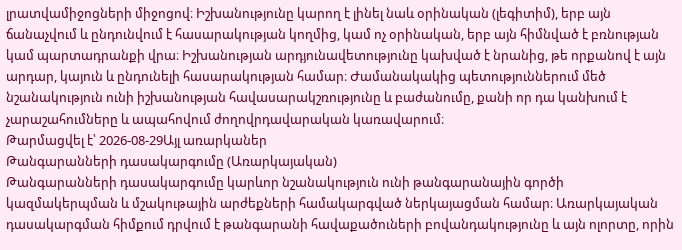լրատվամիջոցների միջոցով։ Իշխանությունը կարող է լինել նաև օրինական (լեգիտիմ), երբ այն ճանաչվում և ընդունվում է հասարակության կողմից, կամ ոչ օրինական, երբ այն հիմնված է բռնության կամ պարտադրանքի վրա։ Իշխանության արդյունավետությունը կախված է նրանից, թե որքանով է այն արդար, կայուն և ընդունելի հասարակության համար։ Ժամանակակից պետություններում մեծ նշանակություն ունի իշխանության հավասարակշռությունը և բաժանումը, քանի որ դա կանխում է չարաշահումները և ապահովում ժողովրդավարական կառավարում։
Թարմացվել է՝ 2026-08-29Այլ առարկաներ
Թանգարանների դասակարգումը (Առարկայական)
Թանգարանների դասակարգումը կարևոր նշանակություն ունի թանգարանային գործի կազմակերպման և մշակութային արժեքների համակարգված ներկայացման համար։ Առարկայական դասակարգման հիմքում դրվում է թանգարանի հավաքածուների բովանդակությունը և այն ոլորտը, որին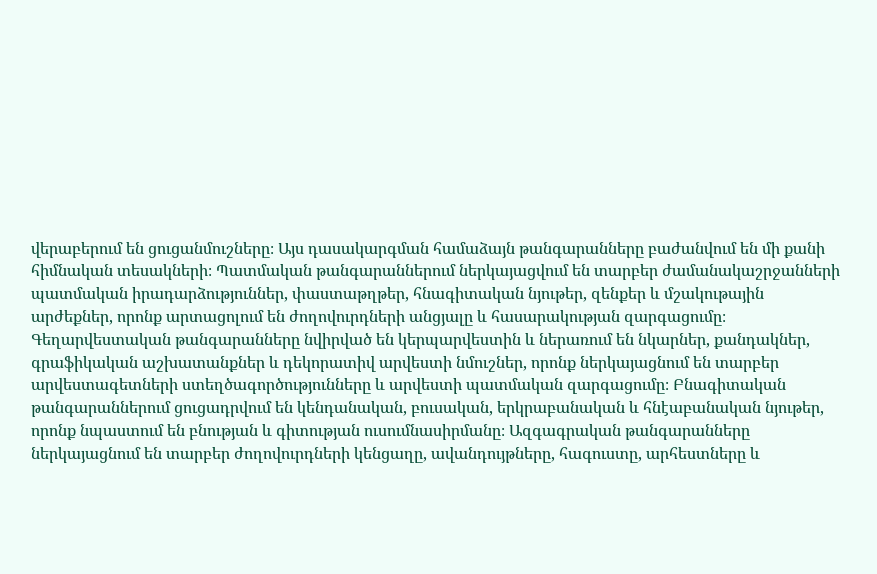վերաբերում են ցուցանմուշները։ Այս դասակարգման համաձայն թանգարանները բաժանվում են մի քանի հիմնական տեսակների։ Պատմական թանգարաններում ներկայացվում են տարբեր ժամանակաշրջանների պատմական իրադարձություններ, փաստաթղթեր, հնագիտական նյութեր, զենքեր և մշակութային արժեքներ, որոնք արտացոլում են ժողովուրդների անցյալը և հասարակության զարգացումը։ Գեղարվեստական թանգարանները նվիրված են կերպարվեստին և ներառում են նկարներ, քանդակներ, գրաֆիկական աշխատանքներ և դեկորատիվ արվեստի նմուշներ, որոնք ներկայացնում են տարբեր արվեստագետների ստեղծագործությունները և արվեստի պատմական զարգացումը։ Բնագիտական թանգարաններում ցուցադրվում են կենդանական, բուսական, երկրաբանական և հնէաբանական նյութեր, որոնք նպաստում են բնության և գիտության ուսումնասիրմանը։ Ազգագրական թանգարանները ներկայացնում են տարբեր ժողովուրդների կենցաղը, ավանդույթները, հագուստը, արհեստները և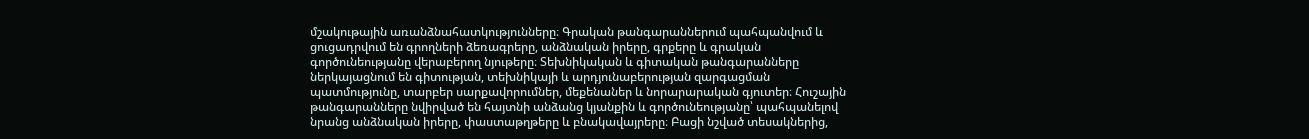մշակութային առանձնահատկությունները։ Գրական թանգարաններում պահպանվում և ցուցադրվում են գրողների ձեռագրերը, անձնական իրերը, գրքերը և գրական գործունեությանը վերաբերող նյութերը։ Տեխնիկական և գիտական թանգարանները ներկայացնում են գիտության, տեխնիկայի և արդյունաբերության զարգացման պատմությունը, տարբեր սարքավորումներ, մեքենաներ և նորարարական գյուտեր։ Հուշային թանգարանները նվիրված են հայտնի անձանց կյանքին և գործունեությանը՝ պահպանելով նրանց անձնական իրերը, փաստաթղթերը և բնակավայրերը։ Բացի նշված տեսակներից,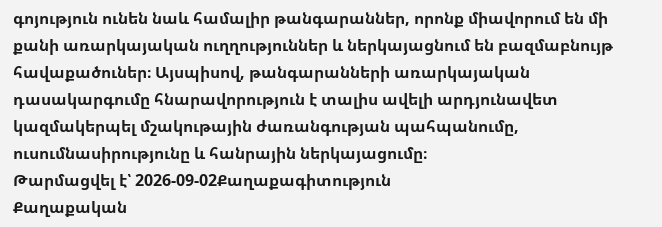գոյություն ունեն նաև համալիր թանգարաններ, որոնք միավորում են մի քանի առարկայական ուղղություններ և ներկայացնում են բազմաբնույթ հավաքածուներ։ Այսպիսով, թանգարանների առարկայական դասակարգումը հնարավորություն է տալիս ավելի արդյունավետ կազմակերպել մշակութային ժառանգության պահպանումը, ուսումնասիրությունը և հանրային ներկայացումը։
Թարմացվել է՝ 2026-09-02Քաղաքագիտություն
Քաղաքական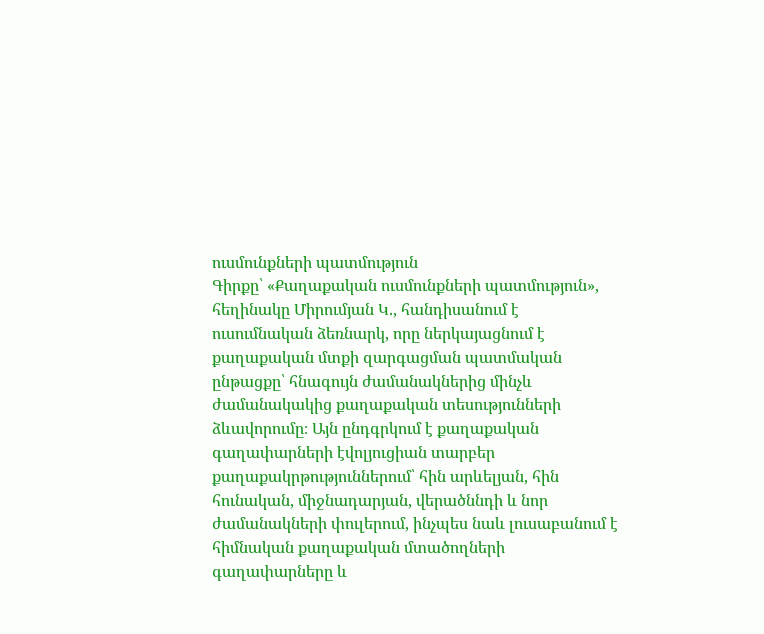ուսմունքների պատմություն
Գիրքը՝ «Քաղաքական ուսմունքների պատմություն», հեղինակը Միրումյան Կ., հանդիսանում է ուսումնական ձեռնարկ, որը ներկայացնում է քաղաքական մտքի զարգացման պատմական ընթացքը՝ հնագույն ժամանակներից մինչև ժամանակակից քաղաքական տեսությունների ձևավորումը։ Այն ընդգրկում է քաղաքական գաղափարների էվոլյուցիան տարբեր քաղաքակրթություններում՝ հին արևելյան, հին հունական, միջնադարյան, վերածննդի և նոր ժամանակների փուլերում, ինչպես նաև լուսաբանում է հիմնական քաղաքական մտածողների գաղափարները և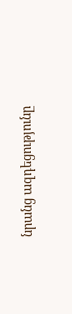նրանց ազդեցությունը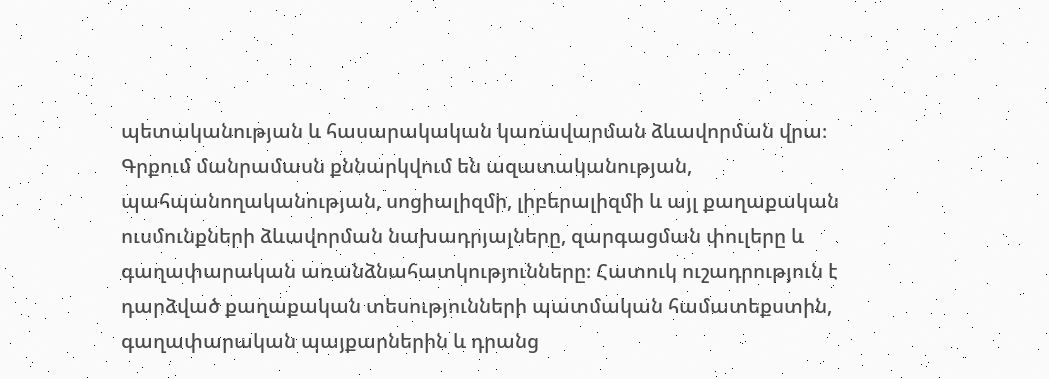պետականության և հասարակական կառավարման ձևավորման վրա։ Գրքում մանրամասն քննարկվում են ազատականության, պահպանողականության, սոցիալիզմի, լիբերալիզմի և այլ քաղաքական ուսմունքների ձևավորման նախադրյալները, զարգացման փուլերը և գաղափարական առանձնահատկությունները։ Հատուկ ուշադրություն է դարձված քաղաքական տեսությունների պատմական համատեքստին, գաղափարական պայքարներին և դրանց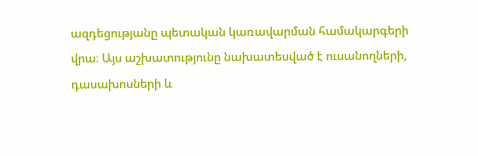ազդեցությանը պետական կառավարման համակարգերի վրա։ Այս աշխատությունը նախատեսված է ուսանողների, դասախոսների և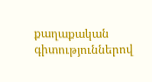քաղաքական գիտություններով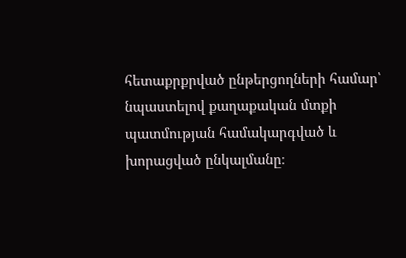հետաքրքրված ընթերցողների համար՝ նպաստելով քաղաքական մտքի պատմության համակարգված և խորացված ընկալմանը։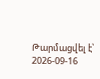Թարմացվել է՝ 2026-09-16